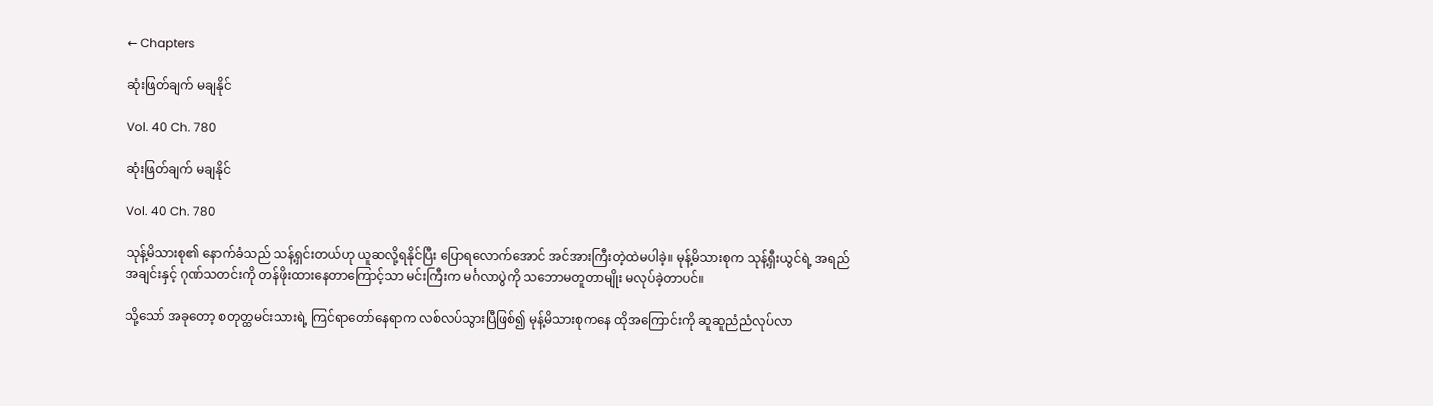← Chapters

ဆုံးဖြတ်ချက် မချနိုင်

Vol. 40 Ch. 780

ဆုံးဖြတ်ချက် မချနိုင်

Vol. 40 Ch. 780

သုန့်မိသားစု၏ နောက်ခံသည် သန့်ရှင်းတယ်ဟု ယူဆလို့ရနိုင်ပြီး ပြောရလောက်အောင် အင်အားကြီး‌တဲ့ထဲမပါခဲ့။ မုန့်မိသားစုက သုန့်ရှီးယွင်ရဲ့ အရည်အချင်းနှင့် ဂုဏ်သတင်းကို တန်ဖိုးထားနေတာကြောင့်သာ မင်းကြီးက မင်္ဂလာပွဲကို သဘောမတူတာမျိုး မလုပ်ခဲ့တာပင်။

သို့သော် အခုတော့ စတုတ္ထမင်းသားရဲ့ ကြင်ရာတော်နေရာက လစ်လပ်သွားပြီဖြစ်၍ မုန့်မိသားစုကနေ ထိုအကြောင်းကို ဆူဆူညံညံလုပ်လာ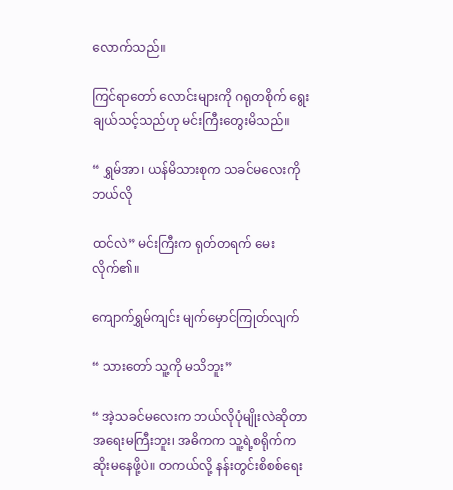လောက်သည်။

ကြင်ရာတော် လောင်းများကို ဂရုတစိုက် ရွေးချယ်သင့်သည်ဟု မင်းကြီးတွေးမိသည်။

“ ရွှမ်အာ၊ ယန်မိသားစုက သခင်မလေးကို ဘယ်လို

ထင်လဲ” မင်းကြီးက ရုတ်တရက် မေးလိုက်၏။

ကျောက်ရွှမ်ကျင်း မျက်မှောင်ကြုတ်လျက်

“ သား‌တော် သူ့ကို မသိဘူး”

“ အဲ့သခင်မလေးက ဘယ်လိုပုံမျိုးလဲဆိုတာ အရေးမကြီးဘူး၊ အဓိကက သူ့ရဲ့စရိုက်က ဆိုးမနေဖို့ပဲ။ တကယ်လို့ နန်းတွင်းစိစစ်ရေး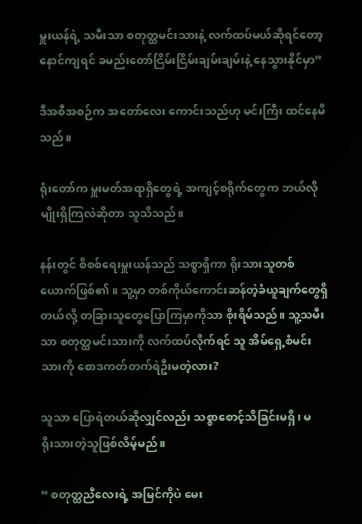မှူးယန်ရဲ့ သမီးသာ စတုတ္ထမင်းသားနဲ့ လက်ထပ်မယ်ဆိုရင်တော့ နောင်ကျရင် ခမည်းတော်ငြိမ်းငြိမ်းချမ်းချမ်းနဲ့ နေသွားနိုင်မှာ”

ဒီအစီအစဉ်က အတော်လေး ကောင်းသည်ဟု မင်းကြီး ထင်နေမိသည်။

ရုံးတော်က မှူးမတ်အရာရှိတွေရဲ့ အကျင့်စရိုက်တွေက ဘယ်လိုမျိုးရှိကြလဲဆိုတာ သူသိသည်။

နန်းတွင် စိစစ်ရေးမှူးယန်သည် သစ္စာရှိကာ ရိုးသားသူတစ်ယောက်ဖြစ်၏။ သူ့မှာ တစ်ကိုယ်ကောင်းဆန်တဲ့ခံယူချက်တွေရှိတယ်လို့ တခြားသူတွေပြောကြမှာကိုသာ စိုးရိမ်သည်။ သူ့သမီးသာ စတုတ္ထမင်းသားကို လက်ထပ်လိုက်ရင် သူ အိမ်ရှေ့စံမင်းသားကို စောဒကတ်တက်ရဲဦးမတဲ့လား?

သူသာ ပြောရဲတယ်ဆိုလျှင်လည်း သစ္စာစောင့်သိခြင်းမရှိ၊ မရိုး‌သားတဲ့သူဖြစ်လိမ့်မည်။

“ စတုတ္ထညီလေးရဲ့ အမြင်ကိုပဲ မေး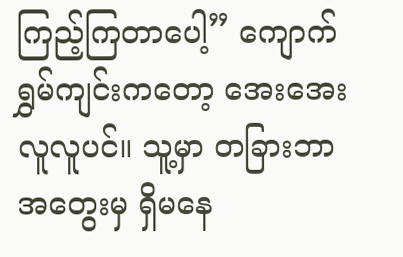ကြည့်ကြတာပေါ့” ကျောက်ရွှမ်ကျင်းကတော့ အေးအေးလူလူပင်။ သူ့မှာ တခြားဘာအတွေးမှ ရှိမနေ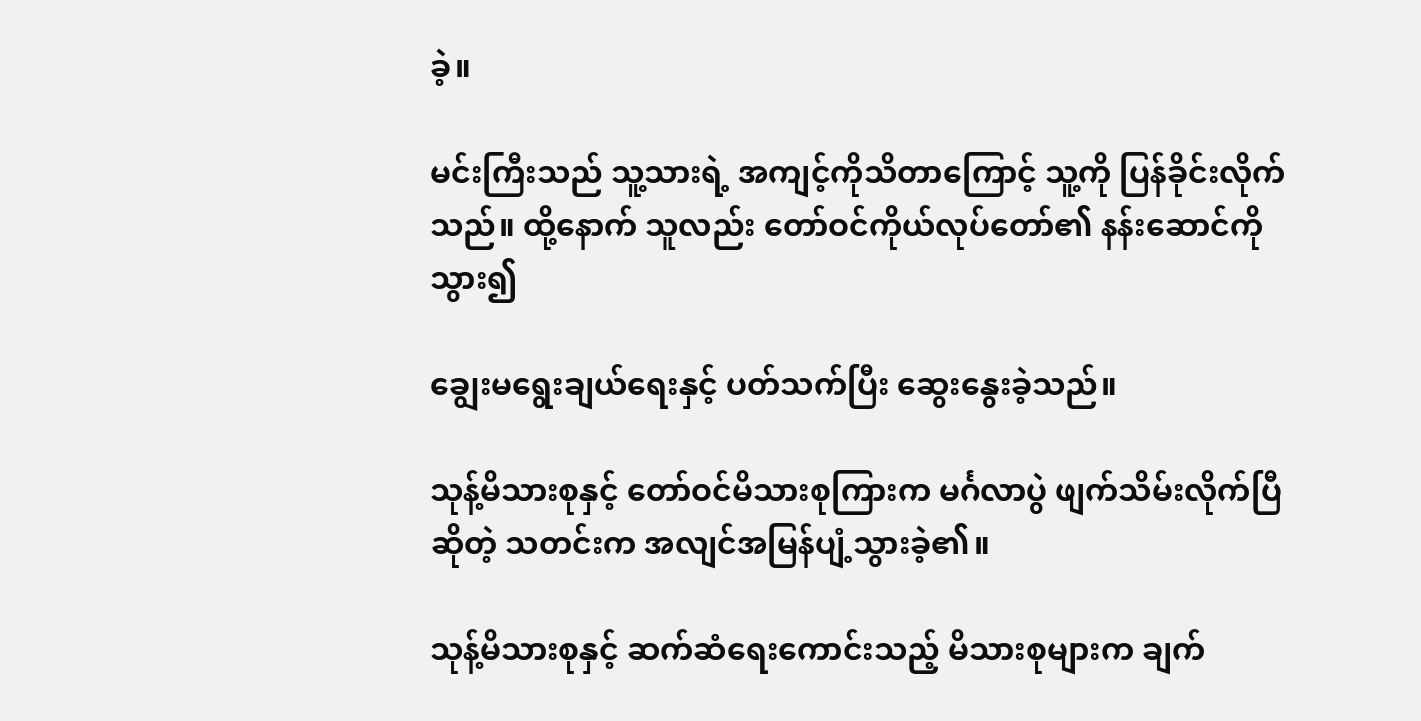ခဲ့။

မင်းကြီးသည် သူ့သားရဲ့ အကျင့်ကိုသိတာကြောင့် သူ့ကို ပြန်ခိုင်းလိုက်သည်။ ထို့နောက် သူလည်း တော်ဝင်ကိုယ်လုပ်တော်၏ နန်းဆောင်ကိုသွား၍

ချွေးမရွေးချယ်ရေးနှင့် ပတ်သက်ပြီး ဆွေးနွေးခဲ့သည်။

သုန့်မိသားစုနှင့် တော်ဝင်မိသားစုကြားက မင်္ဂလာပွဲ ဖျက်သိမ်းလိုက်ပြီဆိုတဲ့ သတင်းက အလျင်အမြန်ပျံ့သွားခဲ့၏။

သုန့်မိသားစုနှင့် ဆက်ဆံရေးကောင်းသည့် မိသားစုများက ချက်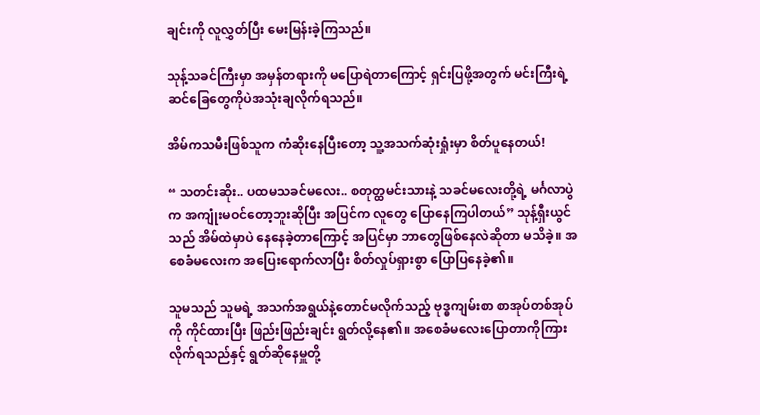ချင်းကို လူလွှတ်ပြီး မေးမြန်းခဲ့ကြသည်။

သုန့်သခင်ကြီးမှာ အမှန်တရားကို မပြောရဲတာကြောင့် ရှင်းပြဖို့အတွက် မင်းကြီးရဲ့ဆင်ခြေတွေကိုပဲအသုံးချလိုက်ရသည်။

အိမ်ကသမီးဖြစ်သူက ကံဆိုးနေပြီးတော့ သူ့အသက်ဆုံးရှုံးမှာ စိတ်ပူနေတယ်!

“ သတင်းဆိုး.. ပထမသခင်မလေး.. စတုတ္ထမင်းသားနဲ့ သခင်မလေးတို့ရဲ့ မင်္ဂလာပွဲက အကျုံးမဝင်တော့ဘူးဆိုပြီး အပြင်က လူတွေ ပြောနေကြပါတယ်” သုန့်ရှီးယွင်သည် အိမ်ထဲမှာပဲ နေနေခဲ့တာကြောင့် အပြင်မှာ ဘာတွေဖြစ်နေလဲဆိုတာ မသိခဲ့။ အစေခံမလေးက အပြေးရောက်လာပြီး စိတ်လှုပ်ရှားစွာ ပြောပြနေခဲ့၏။

သူမသည် သူမရဲ့ အသက်အရွယ်နဲ့တောင်မလိုက်သည့် ဗုဒ္ဓကျမ်းစာ စာအုပ်တစ်အုပ်ကို ကိုင်ထားပြီး ဖြည်းဖြည်းချင်း ရွတ်လို့နေ၏။ အစေခံမလေးပြောတာကိုကြားလိုက်ရသည်နှင့် ရွတ်ဆိုနေမှူတို့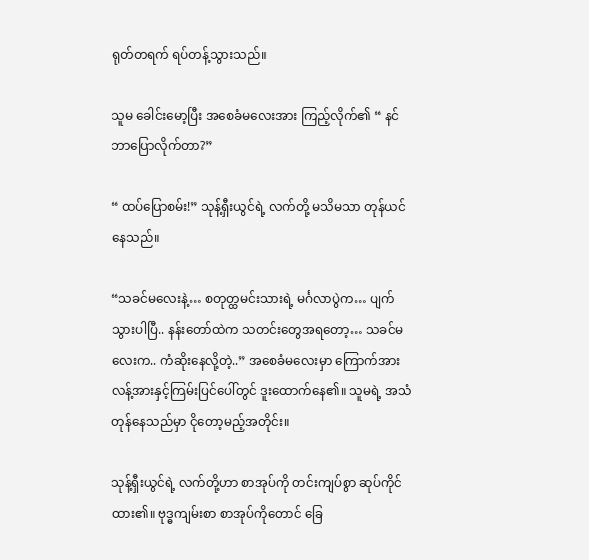ရုတ်တရက် ရပ်တန့်သွားသည်။

သူမ ခေါင်းမော့ပြီး အစေခံမလေးအား ကြည့်လိုက်၏ “ နင် ဘာပြောလိုက်တာ?”

“ ထပ်ပြောစမ်း!” သုန့်ရှီးယွင်ရဲ့ လက်တို့ မသိမသာ တုန်ယင်နေသည်။

“သခင်မလေးနဲ့… စတုတ္ထမင်းသားရဲ့ မင်္ဂလာပွဲက… ပျက်သွားပါပြီ.. နန်းတော်ထဲက သတင်းတွေအရတော့… သခင်မလေးက.. ကံဆိုးနေ‌လို့တဲ့..” အစေခံမလေးမှာ ကြောက်အားလန့်အားနှင့်ကြမ်းပြင်ပေါ်တွင် ဒူးထောက်နေ၏။ သူမရဲ့ အသံတုန်နေသည်မှာ ငိုတော့မည့်အတိုင်း။

သုန့်ရှီးယွင်ရဲ့ လက်တို့ဟာ စာအုပ်ကို တင်းကျပ်စွာ ဆုပ်ကိုင်ထား၏။ ဗုဒ္ဓကျမ်းစာ စာအုပ်ကိုတောင် ခြေ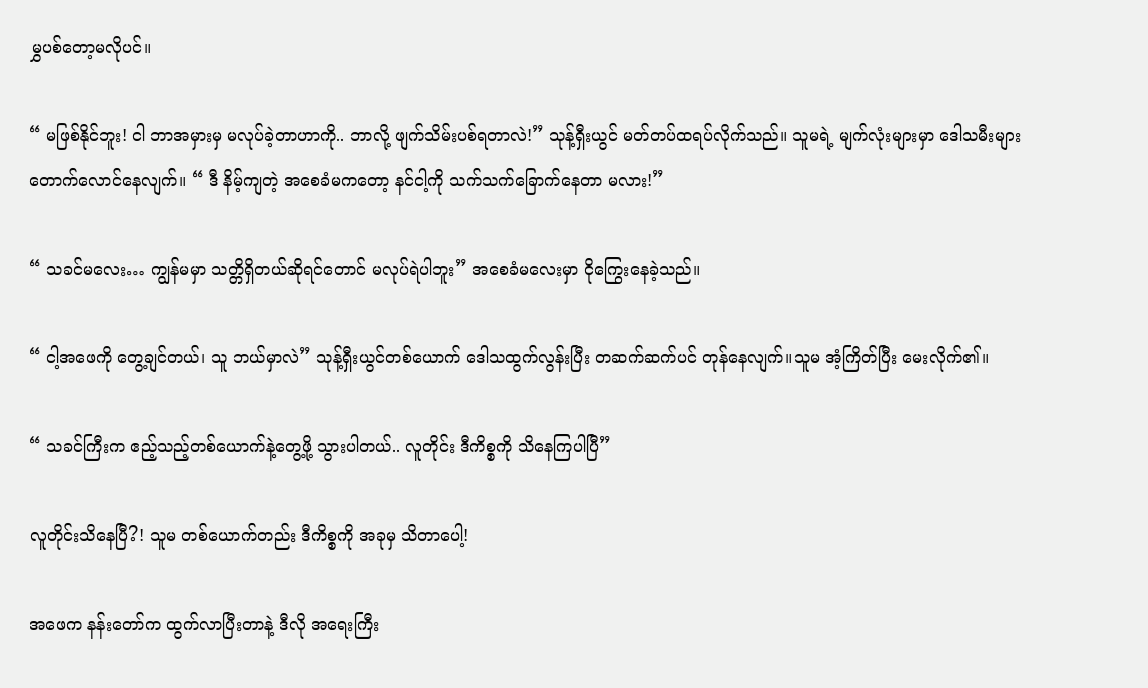မွှပစ်တော့မလိုပင်။

“ မဖြစ်နိုင်ဘူး! ငါ ဘာအမှားမှ မလုပ်ခဲ့တာဟာကို.. ဘာလို့ ဖျက်သိမ်းပစ်ရတာလဲ!” သုန့်ရှီးယွင် မတ်တပ်ထရပ်လိုက်သည်။ သူမရဲ့ မျက်လုံးများမှာ ဒေါသမီးများတောက်လောင်နေလျက်။ “ ဒီ နိမ့်ကျတဲ့ အစေခံမကတော့ နင်ငါ့ကို သက်သက်ခြောက်နေတာ မလား!”

“ သခင်မလေး… ကျွန်မမှာ သတ္တိရှိတယ်ဆိုရင်တောင် မလုပ်ရဲပါဘူး” အစေခံမလေးမှာ ငိုကြွေးနေခဲ့သည်။

“ ငါ့အဖေကို တွေ့ချင်တယ်၊ သူ ဘယ်မှာလဲ” သုန့်ရှီးယွင်တစ်ယောက် ဒေါသထွက်လွန်းပြီး တဆက်ဆက်ပင် တုန်နေလျက်။သူမ အံ့ကြိတ်ပြီး မေးလိုက်၏။

“ သခင်ကြီးက ဧည့်သည့်တစ်ယောက်နဲ့တွေ့ဖို့ သွားပါတယ်.. လူတိုင်း ဒီကိစ္စကို သိနေကြပါပြီ”

လူတိုင်းသိနေပြီ?! သူမ တစ်ယောက်တည်း ဒီကိစ္စကို အခုမှ သိတာပေါ့!

အဖေက နန်းတော်က ထွက်လာပြီးတာနဲ့ ဒီလို အရေးကြီး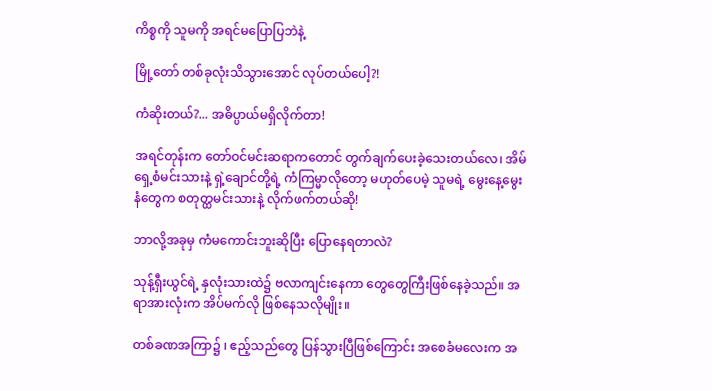ကိစ္စကို သူမကို အရင်မပြောပြဘဲနဲ့

မြို့တော် တစ်ခုလုံးသိသွားအောင် လုပ်တယ်ပေါ့?!

ကံဆိုးတယ်?... အဓိပ္ပာယ်မရှိလိုက်တာ!

အရင်တုန်းက တော်ဝင်မင်းဆရာကတောင် တွက်ချက်ပေးခဲ့သေးတယ်လေ၊ အိမ်ရှေ့စံမင်းသားနဲ့ ရှဲ့ချောင်တို့ရဲ့ ကံကြမ္မာလိုတော့ မဟုတ်ပေမဲ့ သူမရဲ့ မွေးနေ့မွေးနံတွေက စတုတ္ထမင်းသားနဲ့ လိုက်ဖက်တယ်ဆို!

ဘာလို့အခုမှ ကံမကောင်းဘူးဆိုပြီး ပြောနေရတာလဲ?

သုန့်ရှီးယွင်ရဲ့ နှလုံးသားထဲ၌ ဗလာကျင်းနေကာ တွေတွေကြီးဖြစ်နေခဲ့သည်။ အရာအားလုံးက အိပ်မက်လို ဖြစ်နေသလိုမျိုး။

တစ်ခဏအကြာ၌ ၊ ဧည့်သည်တွေ ပြန်သွားပြီဖြစ်ကြောင်း အစေခံမလေးက အ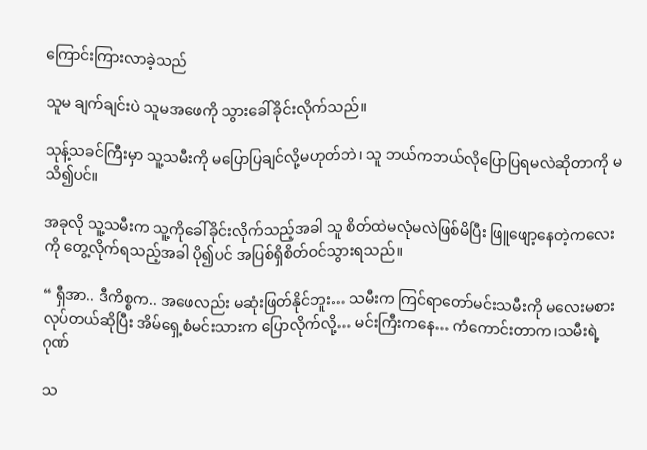ကြောင်းကြားလာခဲ့သည်

သူမ ချက်ချင်းပဲ သူမအဖေကို သွားခေါ်ခိုင်းလိုက်သည်။

သုန့်သခင်ကြီးမှာ သူ့သမီးကို မပြောပြချင်လို့မဟုတ်ဘဲ၊ သူ ဘယ်ကဘယ်လိုပြောပြရမလဲဆိုတာကို မသိ၍ပင်။

အခုလို သူ့သမီးက သူ့ကိုခေါ်ခိုင်းလိုက်သည့်အခါ သူ စိတ်ထဲမလုံမလဲဖြစ်မိပြီး ဖြူဖျော့နေတဲ့ကလေးကို တွေ့လိုက်ရသည့်အခါ ပို၍ပင် အပြစ်ရှိစိတ်ဝင်သွားရသည်။

“ ရှီအာ.. ဒီကိစ္စက.. အဖေလည်း မဆုံးဖြတ်နိုင်ဘူး… သမီးက ကြင်ရာတော်မင်းသမီးကို မလေးမစားလုပ်တယ်ဆိုပြီး အိမ်ရှေ့စံမင်းသားက ပြောလိုက်လို့… မင်းကြီးကနေ… ကံကောင်းတာက၊သမီးရဲ့ ဂုဏ်

သ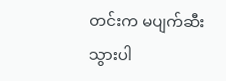တင်းက မပျက်ဆီးသွားပါ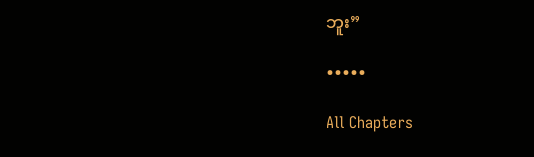ဘူး”

•••••

All Chapters